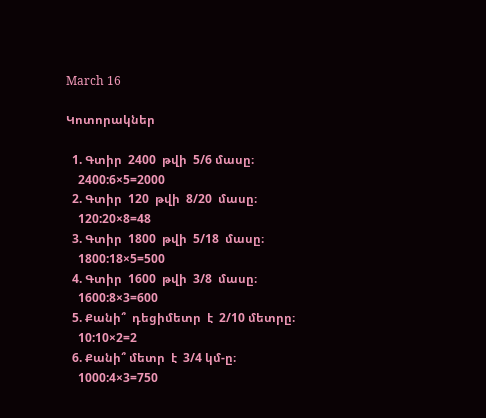March 16

Կոտորակներ

  1. Գտիր  2400  թվի  5/6 մասը։
    2400:6×5=2000
  2. Գտիր  120  թվի  8/20  մասը։
    120:20×8=48
  3. Գտիր  1800  թվի  5/18  մասը։
    1800:18×5=500
  4. Գտիր  1600  թվի  3/8  մասը։
    1600:8×3=600
  5. Քանի՞  դեցիմետր  է  2/10 մետրը։
    10:10×2=2
  6. Քանի՞ մետր  է  3/4 կմ-ը։
    1000:4×3=750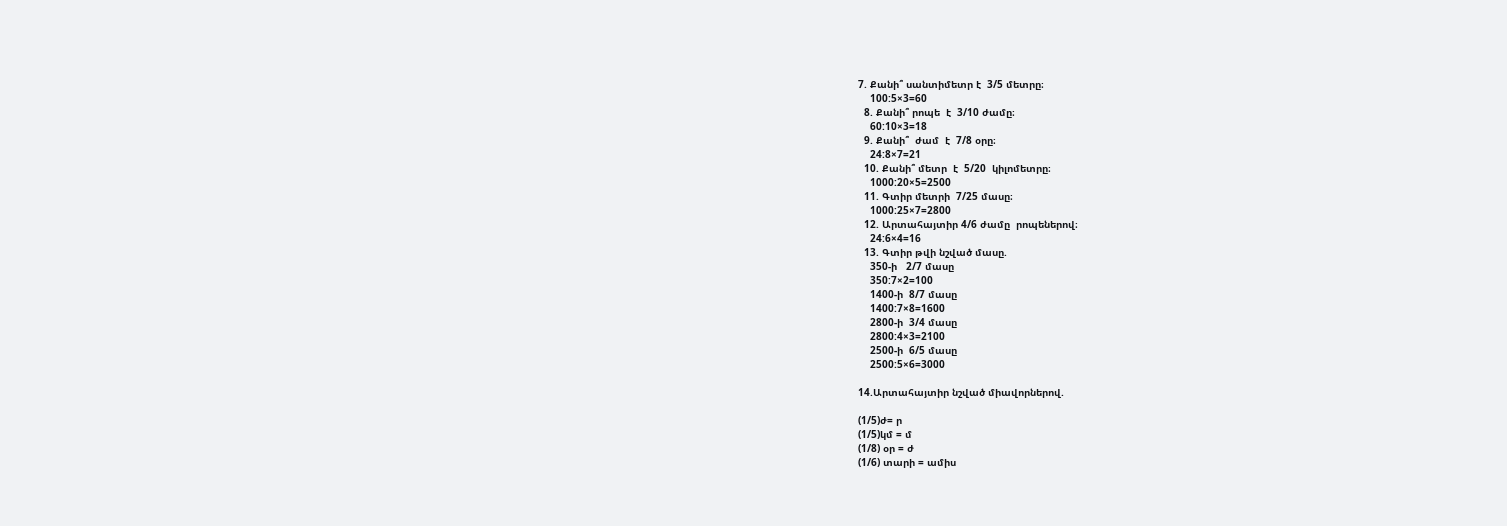7. Քանի՞ սանտիմետր է  3/5 մետրը։
    100:5×3=60
  8. Քանի՞ րոպե  է  3/10 ժամը։
    60:10×3=18
  9. Քանի՞  ժամ  է  7/8 օրը։
    24:8×7=21
  10. Քանի՞ մետր  է  5/20  կիլոմետրը։
    1000:20×5=2500
  11. Գտիր մետրի  7/25 մասը։
    1000:25×7=2800
  12. Արտահայտիր 4/6 ժամը  րոպեներով։
    24:6×4=16
  13. Գտիր թվի նշված մասը.
    350-ի   2/7 մասը
    350:7×2=100
    1400-ի  8/7 մասը
    1400:7×8=1600
    2800-ի  3/4 մասը
    2800:4×3=2100
    2500-ի  6/5 մասը
    2500:5×6=3000

14.Արտահայտիր նշված միավորներով.

(1/5)ժ= ր
(1/5)կմ = մ
(1/8) օր = ժ
(1/6) տարի = ամիս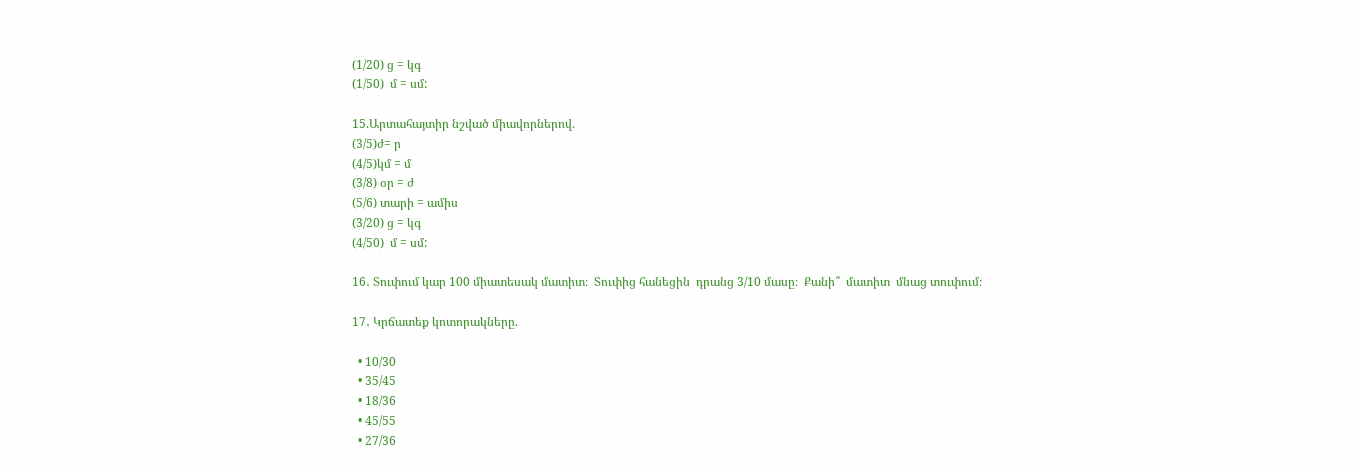(1/20) ց = կգ
(1/50)  մ = սմ:

15.Արտահայտիր նշված միավորներով.
(3/5)ժ= ր
(4/5)կմ = մ
(3/8) օր = ժ
(5/6) տարի = ամիս
(3/20) ց = կգ
(4/50)  մ = սմ:

16․ Տուփում կար 100 միատեսակ մատիտ։  Տուփից հանեցին  դրանց 3/10 մասը։  Քանի՞  մատիտ  մնաց տուփում։

17․ Կրճատեք կոտորակները.

  • 10/30
  • 35/45
  • 18/36
  • 45/55
  • 27/36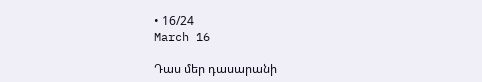• 16/24
March 16

Դաս մեր դասարանի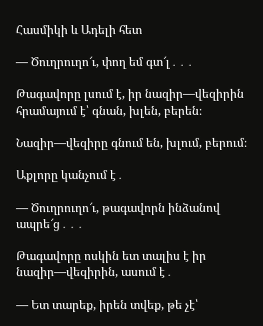Հասմիկի և Ադելի հետ

— Ծուղրուղո՜ւ, փող եմ գտ՜լ․․․

Թագավորը լսում է, իր նազիր—վեզիրին հրամայում է՝ գնան, խլեն, բերեն։

Նազիր—վեզիրը գնում են, խլում, բերում։

Աքլորը կանչում է․

— Ծուղրուղո՜ւ, թագավորն ինձանով ապրե՜ց․․․

Թագավորը ոսկին ետ տալիս է իր նազիր—վեզիրին, ասում է․

— Ետ տարեք, իրեն տվեք, թե չէ՝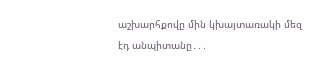աշխարհքովը մին կխայտառակի մեզ էդ անպիտանը․․․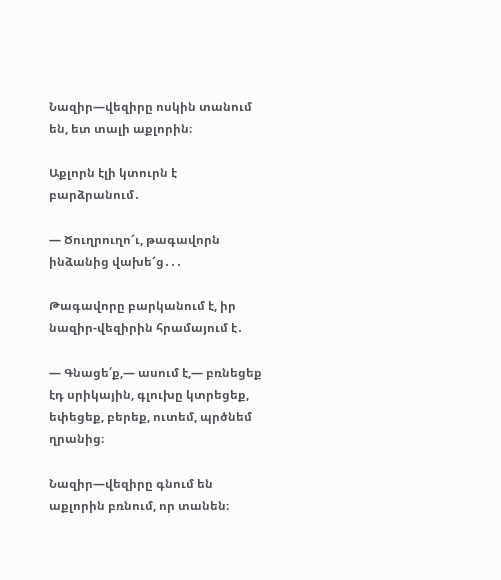Նազիր—վեզիրը ոսկին տանում են, ետ տալի աքլորին։

Աքլորն էլի կտուրն է բարձրանում․

— Ծուղրուղո՜ւ, թագավորն ինձանից վախե՜ց․․․

Թագավորը բարկանում է, իր նազիր-վեզիրին հրամայում է․

— Գնացե՛ք,— ասում է,— բռնեցեք էդ սրիկային, գլուխը կտրեցեք, եփեցեք, բերեք, ուտեմ, պրծնեմ ղրանից։

Նազիր—վեզիրը գնում են աքլորին բռնում, որ տանեն։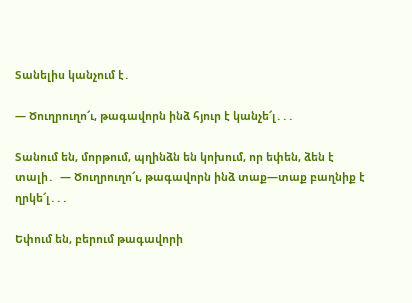Տանելիս կանչում է․

— Ծուղրուղո՜ւ, թագավորն ինձ հյուր է կանչե՜լ․․․

Տանում են, մորթում, պղինձն են կոխում, որ եփեն, ձեն է տալի․  — Ծուղրուղո՜ւ, թագավորն ինձ տաք—տաք բաղնիք է ղրկե՜լ․․․

Եփում են, բերում թագավորի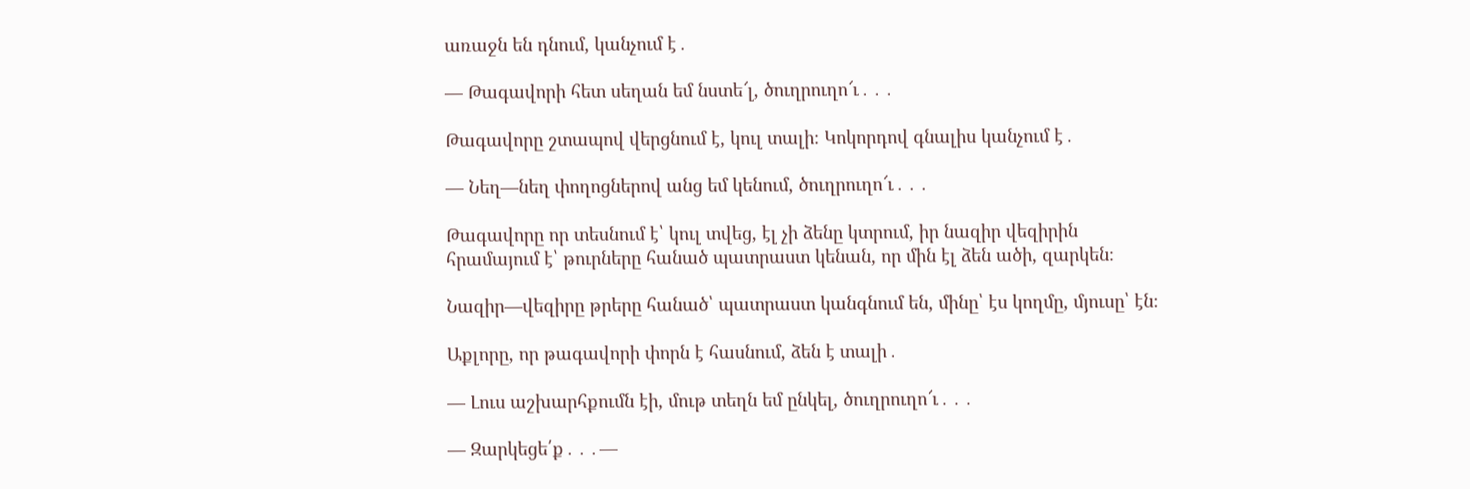առաջն են դնում, կանչում է․

— Թագավորի հետ սեղան եմ նստե՜լ, ծուղրուղո՜ւ․․․

Թագավորը շտապով վերցնում է, կուլ տալի։ Կոկորդով գնալիս կանչում է․

— Նեղ—նեղ փողոցներով անց եմ կենում, ծուղրուղո՜ւ․․․

Թագավորը որ տեսնում է՝ կուլ տվեց, էլ չի ձենը կտրում, իր նազիր վեզիրին հրամայում է՝ թուրները հանած պատրաստ կենան, որ մին էլ ձեն ածի, զարկեն։

Նազիր—վեզիրը թրերը հանած՝ պատրաստ կանգնում են, մինը՝ էս կողմը, մյուսը՝ էն։

Աքլորը, որ թագավորի փորն է հասնում, ձեն է տալի․

— Լուս աշխարհքումն էի, մութ տեղն եմ ընկել, ծուղրուղո՜ւ․․․

— Զարկեցե՛ք․․․—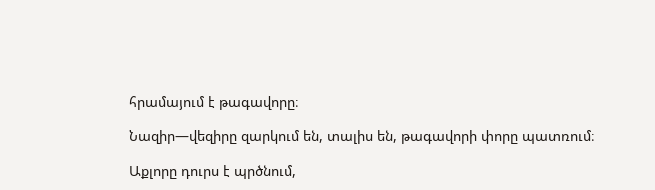հրամայում է թագավորը։

Նազիր—վեզիրը զարկում են, տալիս են, թագավորի փորը պատռում։

Աքլորը դուրս է պրծնում,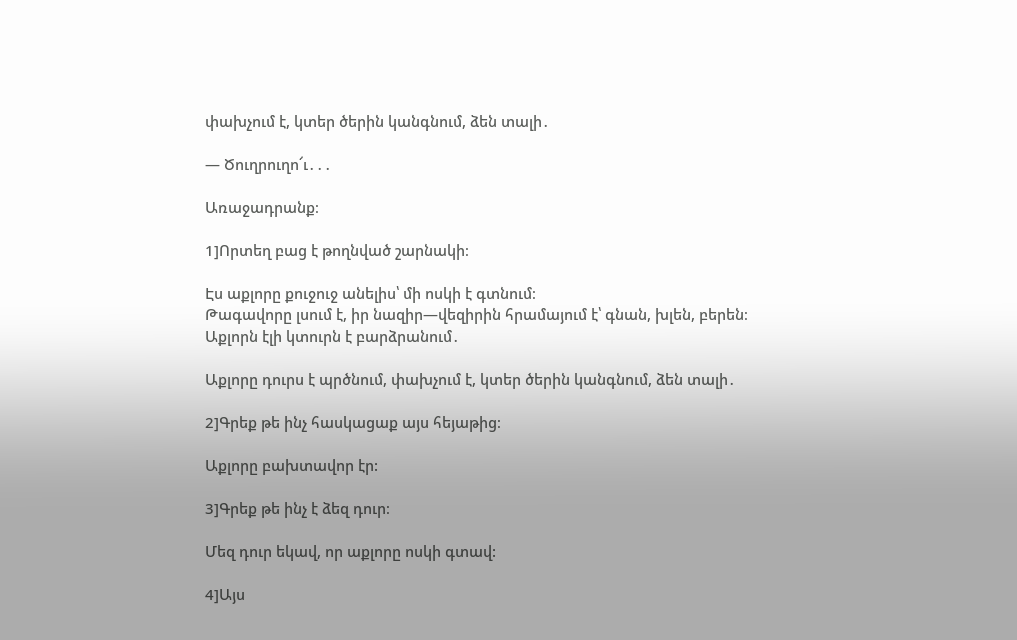փախչում է, կտեր ծերին կանգնում, ձեն տալի․

— Ծուղրուղո՜ւ․․․

Առաջադրանք։

1]Որտեղ բաց է թողնված շարնակի։

Էս աքլորը քուջուջ անելիս՝ մի ոսկի է գտնում։
Թագավորը լսում է, իր նազիր—վեզիրին հրամայում է՝ գնան, խլեն, բերեն։
Աքլորն էլի կտուրն է բարձրանում․

Աքլորը դուրս է պրծնում, փախչում է, կտեր ծերին կանգնում, ձեն տալի․

2]Գրեք թե ինչ հասկացաք այս հեյաթից։

Աքլորը բախտավոր էր:

3]Գրեք թե ինչ է ձեզ դուր։

Մեզ դուր եկավ, որ աքլորը ոսկի գտավ:

4]Այս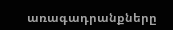առագադրանքները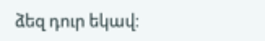ձեզ դուր եկավ։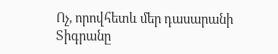Ոչ, որովհետև մեր դասարանի Տիգրանը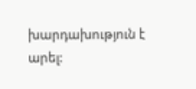խարդախություն է արել: